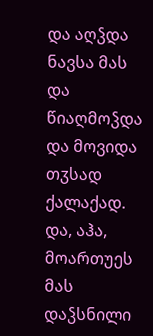და აღჴდა ნავსა მას და წიაღმოჴდა და მოვიდა თჳსად ქალაქად.
და, აჰა, მოართუეს მას დაჴსნილი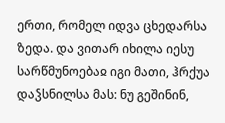ერთი, რომელ იდვა ცხედარსა ზედა. და ვითარ იხილა იესუ სარწმუნოებაჲ იგი მათი, ჰრქუა დაჴსნილსა მას: ნუ გეშინინ,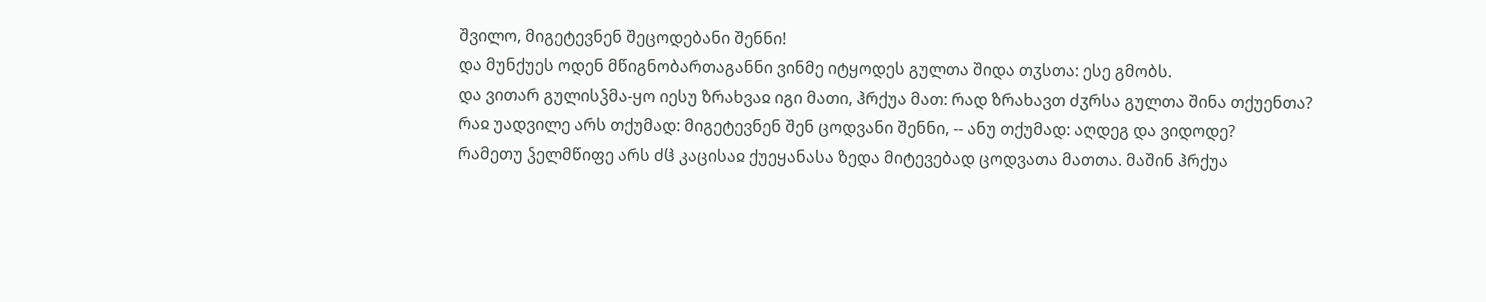შვილო, მიგეტევნენ შეცოდებანი შენნი!
და მუნქუეს ოდენ მწიგნობართაგანნი ვინმე იტყოდეს გულთა შიდა თჳსთა: ესე გმობს.
და ვითარ გულისჴმა-ყო იესუ ზრახვაჲ იგი მათი, ჰრქუა მათ: რად ზრახავთ ძჳრსა გულთა შინა თქუენთა?
რაჲ უადვილე არს თქუმად: მიგეტევნენ შენ ცოდვანი შენნი, -- ანუ თქუმად: აღდეგ და ვიდოდე?
რამეთუ ჴელმწიფე არს ძჱ კაცისაჲ ქუეყანასა ზედა მიტევებად ცოდვათა მათთა. მაშინ ჰრქუა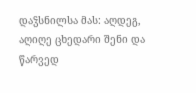დაჴსნილსა მას: აღდეგ, აღიღე ცხედარი შენი და წარვედ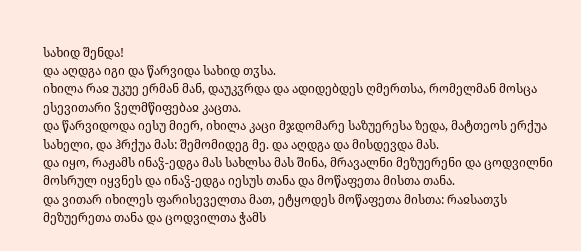სახიდ შენდა!
და აღდგა იგი და წარვიდა სახიდ თჳსა.
იხილა რაჲ უკუე ერმან მან, დაუკჳრდა და ადიდებდეს ღმერთსა, რომელმან მოსცა ესევითარი ჴელმწიფებაჲ კაცთა.
და წარვიდოდა იესუ მიერ, იხილა კაცი მჯდომარე საზუერესა ზედა, მატთეოს ერქუა სახელი, და ჰრქუა მას: შემომიდეგ მე. და აღდგა და მისდევდა მას.
და იყო, რაჟამს ინაჴ-ედგა მას სახლსა მას შინა, მრავალნი მეზუერენი და ცოდვილნი მოსრულ იყვნეს და ინაჴ-ედგა იესუს თანა და მოწაფეთა მისთა თანა.
და ვითარ იხილეს ფარისეველთა მათ, ეტყოდეს მოწაფეთა მისთა: რაჲსათჳს მეზუერეთა თანა და ცოდვილთა ჭამს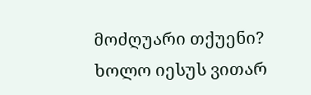მოძღუარი თქუენი?
ხოლო იესუს ვითარ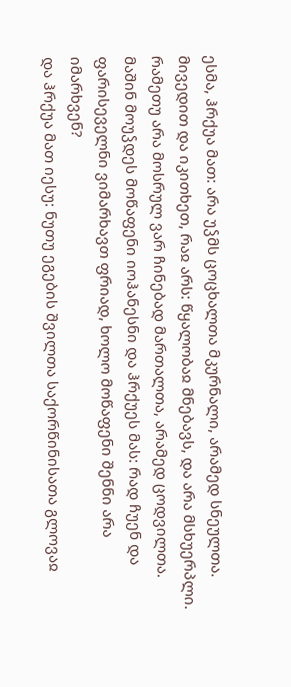ესმა, ჰრქუა მათ: არა უჴმს ცოცხალთა მკურნალი, არამედ სნეულთა.
მივედით და იკითხეთ, რაჲ არს: წყალობაჲ მნებავს, და არა მსხუერპლი. რამეთუ არა მოსრულ ვარ ჩინებად მართალთა, არამედ ცოდვილთა.
მაშინ მოუჴდეს მოწაფენი იოჰანესნი და ჰრქუეს მას: რად ჩუენ და ფარისეველნი ვიმარხავთ ფრიად, ხოლო მოწაფენი შენნი არა იმარხვენ?
და ჰრქუა მათ იესუ: ნუთუ ეგების შვილთა საქორწინისათა გლოვაჲ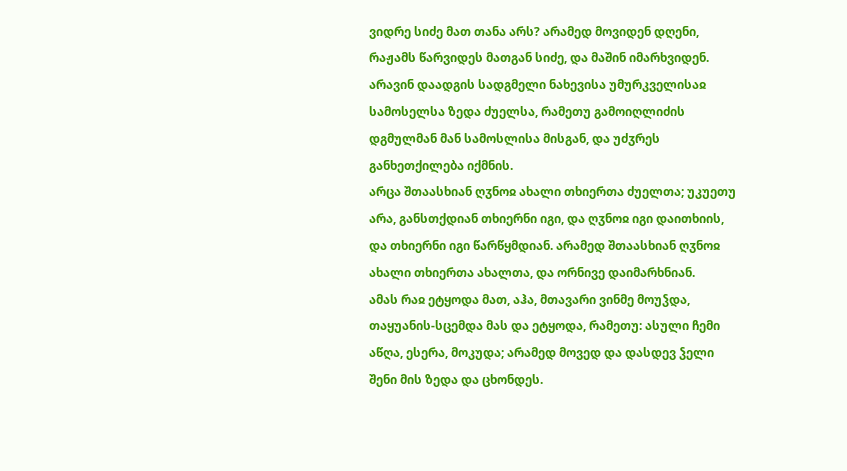ვიდრე სიძე მათ თანა არს? არამედ მოვიდენ დღენი, რაჟამს წარვიდეს მათგან სიძე, და მაშინ იმარხვიდენ.
არავინ დაადგის სადგმელი ნახევისა უმურკველისაჲ სამოსელსა ზედა ძუელსა, რამეთუ გამოიღლიძის დგმულმან მან სამოსლისა მისგან, და უძჳრეს განხეთქილება იქმნის.
არცა შთაასხიან ღჳნოჲ ახალი თხიერთა ძუელთა; უკუეთუ არა, განსთქდიან თხიერნი იგი, და ღჳნოჲ იგი დაითხიის, და თხიერნი იგი წარწყმდიან. არამედ შთაასხიან ღჳნოჲ ახალი თხიერთა ახალთა, და ორნივე დაიმარხნიან.
ამას რაჲ ეტყოდა მათ, აჰა, მთავარი ვინმე მოუჴდა, თაყუანის-სცემდა მას და ეტყოდა, რამეთუ: ასული ჩემი აწღა, ესერა, მოკუდა; არამედ მოვედ და დასდევ ჴელი შენი მის ზედა და ცხონდეს.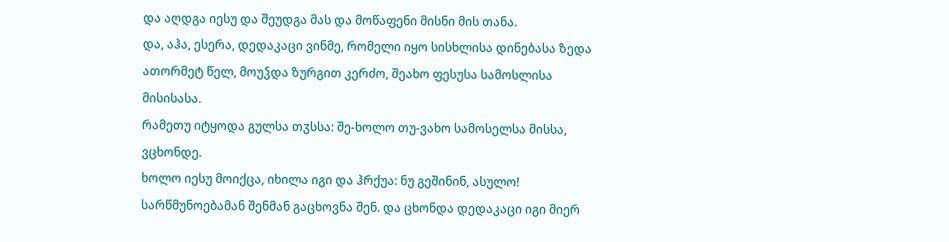და აღდგა იესუ და შეუდგა მას და მოწაფენი მისნი მის თანა.
და, აჰა, ესერა, დედაკაცი ვინმე, რომელი იყო სისხლისა დინებასა ზედა ათორმეტ წელ, მოუჴდა ზურგით კერძო, შეახო ფესუსა სამოსლისა მისისასა.
რამეთუ იტყოდა გულსა თჳსსა: შე-ხოლო თუ-ვახო სამოსელსა მისსა, ვცხონდე.
ხოლო იესუ მოიქცა, იხილა იგი და ჰრქუა: ნუ გეშინინ, ასულო! სარწმუნოებამან შენმან გაცხოვნა შენ. და ცხონდა დედაკაცი იგი მიერ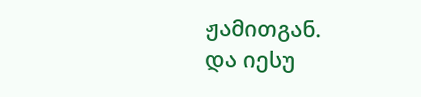ჟამითგან.
და იესუ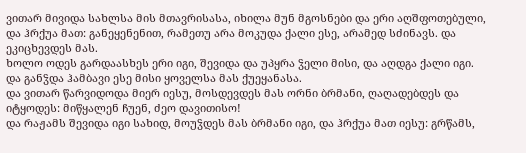ვითარ მივიდა სახლსა მის მთავრისასა, იხილა მუნ მგოსნები და ერი აღშფოთებული,
და ჰრქუა მათ: განეყენენით, რამეთუ არა მოკუდა ქალი ესე, არამედ სძინავს. და ეკიცხევდეს მას.
ხოლო ოდეს გარდაასხეს ერი იგი, შევიდა და უპყრა ჴელი მისი, და აღდგა ქალი იგი.
და განჴდა ჰამბავი ესე მისი ყოველსა მას ქუეყანასა.
და ვითარ წარვიდოდა მიერ იესუ, მოსდევდეს მას ორნი ბრმანი, ღაღადებდეს და იტყოდეს: მიწყალენ ჩუენ, ძეო დავითისო!
და რაჟამს შევიდა იგი სახიდ, მოუჴდეს მას ბრმანი იგი, და ჰრქუა მათ იესუ: გრწამს,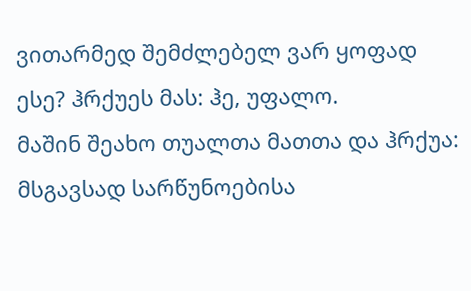ვითარმედ შემძლებელ ვარ ყოფად ესე? ჰრქუეს მას: ჰე, უფალო.
მაშინ შეახო თუალთა მათთა და ჰრქუა: მსგავსად სარწუნოებისა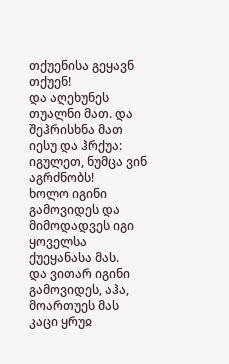თქუენისა გეყავნ თქუენ!
და აღეხუნეს თუალნი მათ. და შეჰრისხნა მათ იესუ და ჰრქუა: იგულეთ, ნუმცა ვინ აგრძნობს!
ხოლო იგინი გამოვიდეს და მიმოდადვეს იგი ყოველსა ქუეყანასა მას.
და ვითარ იგინი გამოვიდეს, აჰა, მოართუეს მას კაცი ყრუჲ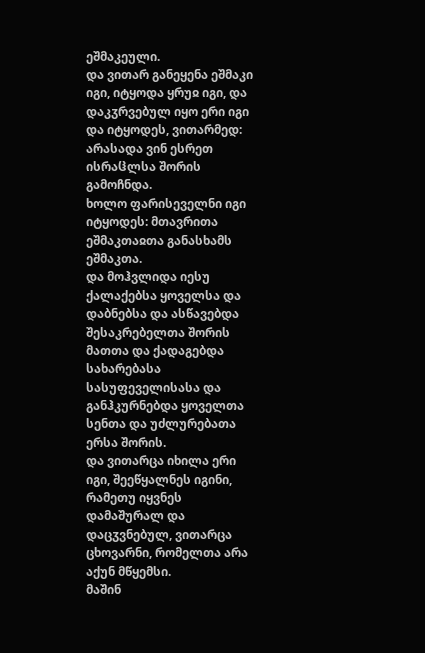ეშმაკეული.
და ვითარ განეყენა ეშმაკი იგი, იტყოდა ყრუჲ იგი, და დაკჳრვებულ იყო ერი იგი და იტყოდეს, ვითარმედ: არასადა ვინ ესრეთ ისრაჱლსა შორის გამოჩნდა.
ხოლო ფარისეველნი იგი იტყოდეს: მთავრითა ეშმაკთაჲთა განასხამს ეშმაკთა.
და მოჰვლიდა იესუ ქალაქებსა ყოველსა და დაბნებსა და ასწავებდა შესაკრებელთა შორის მათთა და ქადაგებდა სახარებასა სასუფეველისასა და განჰკურნებდა ყოველთა სენთა და უძლურებათა ერსა შორის.
და ვითარცა იხილა ერი იგი, შეეწყალნეს იგინი, რამეთუ იყვნეს დამაშურალ და დაცჳვნებულ, ვითარცა ცხოვარნი, რომელთა არა აქუნ მწყემსი.
მაშინ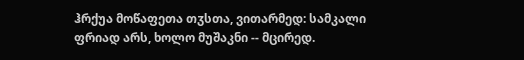ჰრქუა მოწაფეთა თჳსთა, ვითარმედ: სამკალი ფრიად არს, ხოლო მუშაკნი -- მცირედ.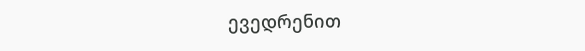ევედრენით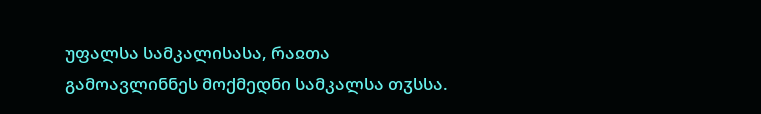უფალსა სამკალისასა, რაჲთა გამოავლინნეს მოქმედნი სამკალსა თჳსსა.